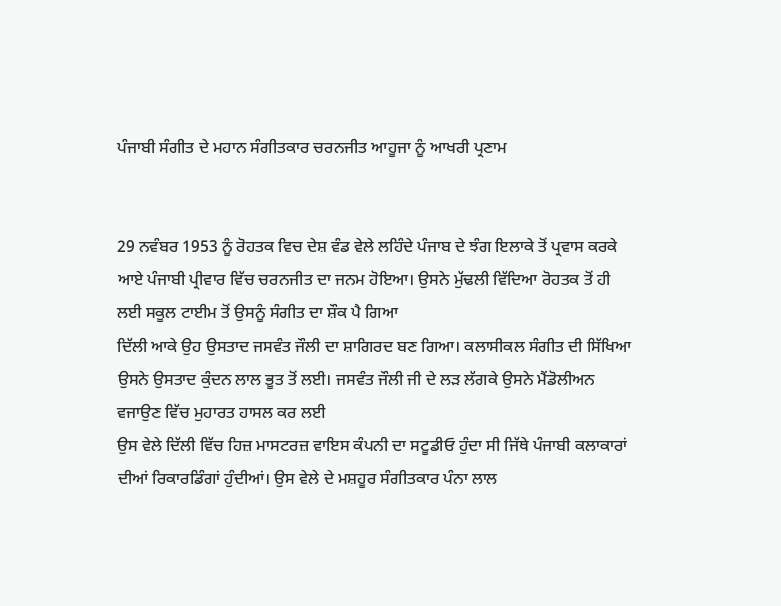ਪੰਜਾਬੀ ਸੰਗੀਤ ਦੇ ਮਹਾਨ ਸੰਗੀਤਕਾਰ ਚਰਨਜੀਤ ਆਹੂਜਾ ਨੂੰ ਆਖਰੀ ਪ੍ਰਣਾਮ


29 ਨਵੰਬਰ 1953 ਨੂੰ ਰੋਹਤਕ ਵਿਚ ਦੇਸ਼ ਵੰਡ ਵੇਲੇ ਲਹਿੰਦੇ ਪੰਜਾਬ ਦੇ ਝੰਗ ਇਲਾਕੇ ਤੋਂ ਪ੍ਰਵਾਸ ਕਰਕੇ ਆਏ ਪੰਜਾਬੀ ਪ੍ਰੀਵਾਰ ਵਿੱਚ ਚਰਨਜੀਤ ਦਾ ਜਨਮ ਹੋਇਆ। ਉਸਨੇ ਮੁੱਢਲੀ ਵਿੱਦਿਆ ਰੋਹਤਕ ਤੋਂ ਹੀ ਲਈ ਸਕੂਲ ਟਾਈਮ ਤੋਂ ਉਸਨੂੰ ਸੰਗੀਤ ਦਾ ਸ਼ੌਕ ਪੈ ਗਿਆ
ਦਿੱਲੀ ਆਕੇ ਉਹ ਉਸਤਾਦ ਜਸਵੰਤ ਜੌਲੀ ਦਾ ਸ਼ਾਗਿਰਦ ਬਣ ਗਿਆ। ਕਲਾਸੀਕਲ ਸੰਗੀਤ ਦੀ ਸਿੱਖਿਆ ਉਸਨੇ ਉਸਤਾਦ ਕੁੰਦਨ ਲਾਲ ਭੂਤ ਤੋਂ ਲਈ। ਜਸਵੰਤ ਜੌਲੀ ਜੀ ਦੇ ਲੜ ਲੱਗਕੇ ਉਸਨੇ ਮੈਂਡੋਲੀਅਨ ਵਜਾਉਣ ਵਿੱਚ ਮੁਹਾਰਤ ਹਾਸਲ ਕਰ ਲਈ
ਉਸ ਵੇਲੇ ਦਿੱਲੀ ਵਿੱਚ ਹਿਜ਼ ਮਾਸਟਰਜ਼ ਵਾਇਸ ਕੰਪਨੀ ਦਾ ਸਟੂਡੀਓ ਹੁੰਦਾ ਸੀ ਜਿੱਥੇ ਪੰਜਾਬੀ ਕਲਾਕਾਰਾਂ ਦੀਆਂ ਰਿਕਾਰਡਿੰਗਾਂ ਹੁੰਦੀਆਂ। ਉਸ ਵੇਲੇ ਦੇ ਮਸ਼ਹੂਰ ਸੰਗੀਤਕਾਰ ਪੰਨਾ ਲਾਲ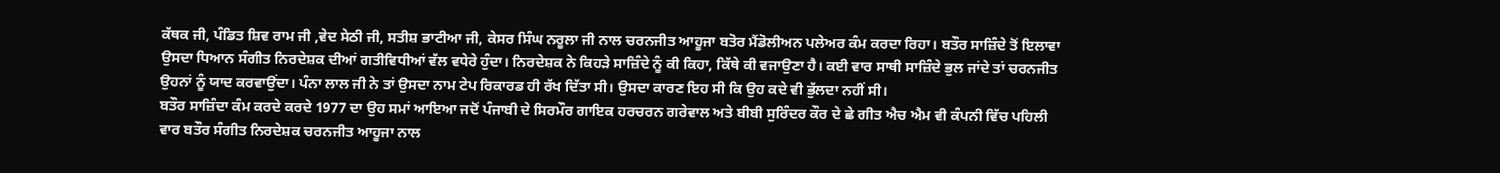ਕੱਥਕ ਜੀ, ਪੰਡਿਤ ਸ਼ਿਵ ਰਾਮ ਜੀ ,ਵੇਦ ਸੇਠੀ ਜੀ, ਸਤੀਸ਼ ਭਾਟੀਆ ਜੀ, ਕੇਸਰ ਸਿੰਘ ਨਰੂਲਾ ਜੀ ਨਾਲ ਚਰਨਜੀਤ ਆਹੂਜਾ ਬਤੋਰ ਮੈਂਡੋਲੀਅਨ ਪਲੇਅਰ ਕੰਮ ਕਰਦਾ ਰਿਹਾ। ਬਤੌਰ ਸਾਜ਼ਿੰਦੇ ਤੋਂ ਇਲਾਵਾ ਉਸਦਾ ਧਿਆਨ ਸੰਗੀਤ ਨਿਰਦੇਸ਼ਕ ਦੀਆਂ ਗਤੀਵਿਧੀਆਂ ਵੱਲ ਵਧੇਰੇ ਹੁੰਦਾ। ਨਿਰਦੇਸ਼ਕ ਨੇ ਕਿਹੜੇ ਸਾਜ਼ਿੰਦੇ ਨੂੰ ਕੀ ਕਿਹਾ, ਕਿੱਥੇ ਕੀ ਵਜਾਉਣਾ ਹੈ। ਕਈ ਵਾਰ ਸਾਥੀ ਸਾਜ਼ਿੰਦੇ ਭੁਲ ਜਾਂਦੇ ਤਾਂ ਚਰਨਜੀਤ ਉਹਨਾਂ ਨੂੰ ਯਾਦ ਕਰਵਾਉਂਦਾ। ਪੰਨਾ ਲਾਲ ਜੀ ਨੇ ਤਾਂ ਉਸਦਾ ਨਾਮ ਟੇਪ ਰਿਕਾਰਡ ਹੀ ਰੱਖ ਦਿੱਤਾ ਸੀ। ਉਸਦਾ ਕਾਰਣ ਇਹ ਸੀ ਕਿ ਉਹ ਕਦੇ ਵੀ ਭੁੱਲਦਾ ਨਹੀਂ ਸੀ।
ਬਤੌਰ ਸਾਜ਼ਿੰਦਾ ਕੰਮ ਕਰਦੇ ਕਰਦੇ 1977 ਦਾ ਉਹ ਸਮਾਂ ਆਇਆ ਜਦੋਂ ਪੰਜਾਬੀ ਦੇ ਸਿਰਮੌਰ ਗਾਇਕ ਹਰਚਰਨ ਗਰੇਵਾਲ ਅਤੇ ਬੀਬੀ ਸੁਰਿੰਦਰ ਕੌਰ ਦੇ ਛੇ ਗੀਤ ਐਚ ਐਮ ਵੀ ਕੰਪਨੀ ਵਿੱਚ ਪਹਿਲੀ ਵਾਰ ਬਤੌਰ ਸੰਗੀਤ ਨਿਰਦੇਸ਼ਕ ਚਰਨਜੀਤ ਆਹੂਜਾ ਨਾਲ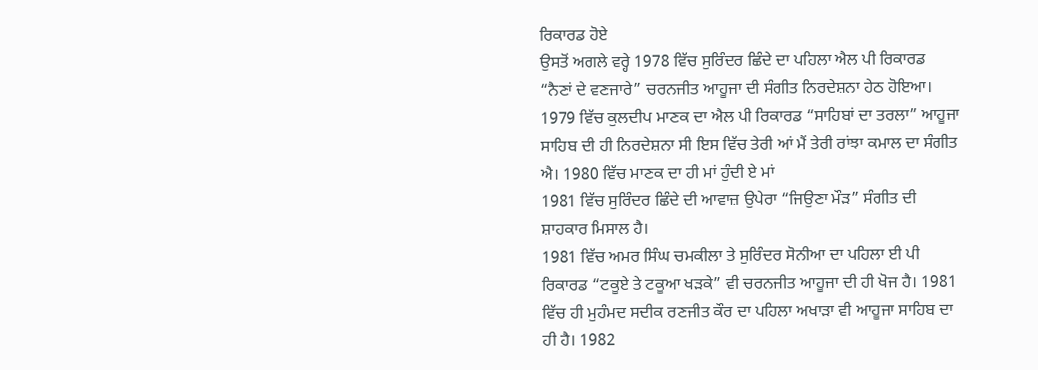ਰਿਕਾਰਡ ਹੋਏ
ਉਸਤੋਂ ਅਗਲੇ ਵਰ੍ਹੇ 1978 ਵਿੱਚ ਸੁਰਿੰਦਰ ਛਿੰਦੇ ਦਾ ਪਹਿਲਾ ਐਲ ਪੀ ਰਿਕਾਰਡ “ਨੈਣਾਂ ਦੇ ਵਣਜਾਰੇ” ਚਰਨਜੀਤ ਆਹੂਜਾ ਦੀ ਸੰਗੀਤ ਨਿਰਦੇਸ਼ਨਾ ਹੇਠ ਹੋਇਆ। 1979 ਵਿੱਚ ਕੁਲਦੀਪ ਮਾਣਕ ਦਾ ਐਲ ਪੀ ਰਿਕਾਰਡ “ਸਾਹਿਬਾਂ ਦਾ ਤਰਲਾ” ਆਹੂਜਾ ਸਾਹਿਬ ਦੀ ਹੀ ਨਿਰਦੇਸ਼ਨਾ ਸੀ ਇਸ ਵਿੱਚ ਤੇਰੀ ਆਂ ਮੈਂ ਤੇਰੀ ਰਾਂਝਾ ਕਮਾਲ ਦਾ ਸੰਗੀਤ ਐ। 1980 ਵਿੱਚ ਮਾਣਕ ਦਾ ਹੀ ਮਾਂ ਹੁੰਦੀ ਏ ਮਾਂ
1981 ਵਿੱਚ ਸੁਰਿੰਦਰ ਛਿੰਦੇ ਦੀ ਆਵਾਜ਼ ਉਪੇਰਾ “ਜਿਉਣਾ ਮੌੜ” ਸੰਗੀਤ ਦੀ ਸ਼ਾਹਕਾਰ ਮਿਸਾਲ ਹੈ।
1981 ਵਿੱਚ ਅਮਰ ਸਿੰਘ ਚਮਕੀਲਾ ਤੇ ਸੁਰਿੰਦਰ ਸੋਨੀਆ ਦਾ ਪਹਿਲਾ ਈ ਪੀ ਰਿਕਾਰਡ “ਟਕੂਏ ਤੇ ਟਕੂਆ ਖੜਕੇ” ਵੀ ਚਰਨਜੀਤ ਆਹੂਜਾ ਦੀ ਹੀ ਖੋਜ ਹੈ। 1981 ਵਿੱਚ ਹੀ ਮੁਹੰਮਦ ਸਦੀਕ ਰਣਜੀਤ ਕੌਰ ਦਾ ਪਹਿਲਾ ਅਖਾੜਾ ਵੀ ਆਹੂਜਾ ਸਾਹਿਬ ਦਾ ਹੀ ਹੈ। 1982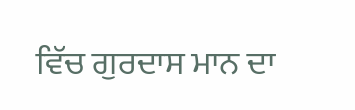ਵਿੱਚ ਗੁਰਦਾਸ ਮਾਨ ਦਾ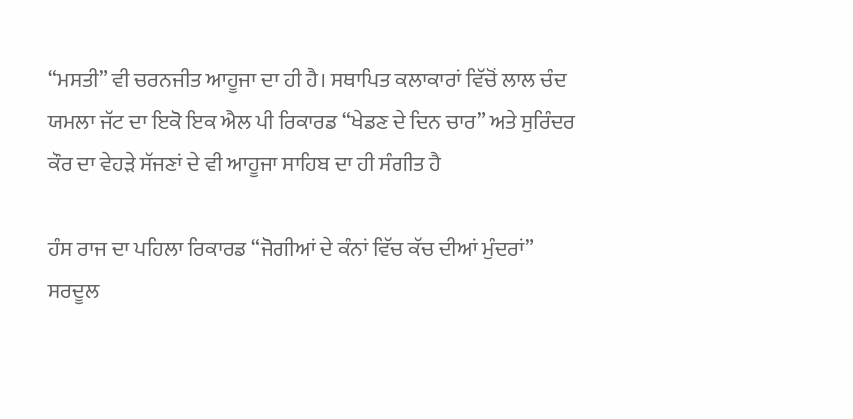“ਮਸਤੀ” ਵੀ ਚਰਨਜੀਤ ਆਹੂਜਾ ਦਾ ਹੀ ਹੈ। ਸਥਾਪਿਤ ਕਲਾਕਾਰਾਂ ਵਿੱਚੋਂ ਲਾਲ ਚੰਦ ਯਮਲਾ ਜੱਟ ਦਾ ਇਕੋ ਇਕ ਐਲ ਪੀ ਰਿਕਾਰਡ “ਖੇਡਣ ਦੇ ਦਿਨ ਚਾਰ” ਅਤੇ ਸੁਰਿੰਦਰ ਕੌਰ ਦਾ ਵੇਹੜੇ ਸੱਜਣਾਂ ਦੇ ਵੀ ਆਹੂਜਾ ਸਾਹਿਬ ਦਾ ਹੀ ਸੰਗੀਤ ਹੈ

ਹੰਸ ਰਾਜ ਦਾ ਪਹਿਲਾ ਰਿਕਾਰਡ “ਜੋਗੀਆਂ ਦੇ ਕੰਨਾਂ ਵਿੱਚ ਕੱਚ ਦੀਆਂ ਮੁੰਦਰਾਂ” ਸਰਦੂਲ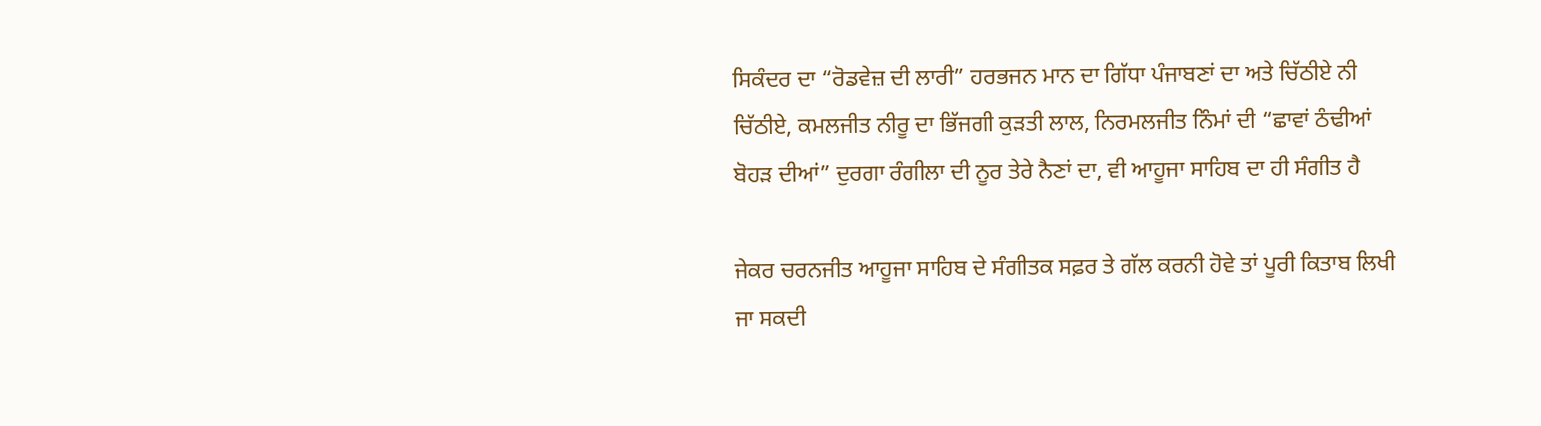ਸਿਕੰਦਰ ਦਾ “ਰੋਡਵੇਜ਼ ਦੀ ਲਾਰੀ” ਹਰਭਜਨ ਮਾਨ ਦਾ ਗਿੱਧਾ ਪੰਜਾਬਣਾਂ ਦਾ ਅਤੇ ਚਿੱਠੀਏ ਨੀ ਚਿੱਠੀਏ, ਕਮਲਜੀਤ ਨੀਰੂ ਦਾ ਭਿੱਜਗੀ ਕੁੜਤੀ ਲਾਲ, ਨਿਰਮਲਜੀਤ ਨਿੰਮਾਂ ਦੀ “ਛਾਵਾਂ ਠੰਢੀਆਂ ਬੋਹੜ ਦੀਆਂ” ਦੁਰਗਾ ਰੰਗੀਲਾ ਦੀ ਨੂਰ ਤੇਰੇ ਨੈਣਾਂ ਦਾ, ਵੀ ਆਹੂਜਾ ਸਾਹਿਬ ਦਾ ਹੀ ਸੰਗੀਤ ਹੈ

ਜੇਕਰ ਚਰਨਜੀਤ ਆਹੂਜਾ ਸਾਹਿਬ ਦੇ ਸੰਗੀਤਕ ਸਫ਼ਰ ਤੇ ਗੱਲ ਕਰਨੀ ਹੋਵੇ ਤਾਂ ਪੂਰੀ ਕਿਤਾਬ ਲਿਖੀ ਜਾ ਸਕਦੀ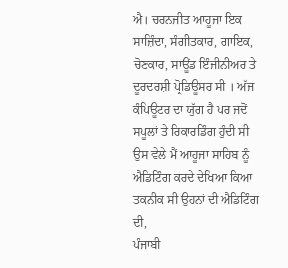ਐ। ਚਰਨਜੀਤ ਆਹੂਜਾ ਇਕ ਸਾਜ਼ਿੰਦਾ, ਸੰਗੀਤਕਾਰ, ਗਾਇਕ, ਚੋਣਕਾਰ, ਸਾਊਂਡ ਇੰਜੀਨੀਅਰ ਤੇ ਦੂਰਦਰਸ਼ੀ ਪ੍ਰੋਡਿਊਸਰ ਸੀ । ਅੱਜ ਕੰਪਿਊਟਰ ਦਾ ਯੁੱਗ ਹੈ ਪਰ ਜਦੋਂ ਸਪੂਲਾਂ ਤੇ ਰਿਕਾਰਡਿੰਗ ਹੁੰਦੀ ਸੀ ਉਸ ਵੇਲੇ ਮੈਂ ਆਹੂਜਾ ਸਾਹਿਬ ਨੂੰ ਐਡਿਟਿੰਗ ਕਰਦੇ ਦੇਖਿਆ ਕਿਆ ਤਕਨੀਕ ਸੀ ਉਹਨਾਂ ਦੀ ਐਡਿਟਿੰਗ ਦੀ,
ਪੰਜਾਬੀ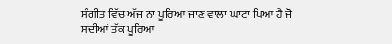ਸੰਗੀਤ ਵਿੱਚ ਅੱਜ ਨਾ ਪੂਰਿਆ ਜਾਣ ਵਾਲਾ ਘਾਟਾ ਪਿਆ ਹੈ ਜੋ ਸਦੀਆਂ ਤੱਕ ਪੂਰਿਆ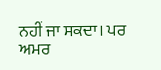ਨਹੀਂ ਜਾ ਸਕਦਾ। ਪਰ ਅਮਰ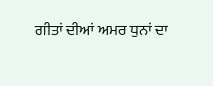ਗੀਤਾਂ ਦੀਆਂ ਅਮਰ ਧੁਨਾਂ ਦਾ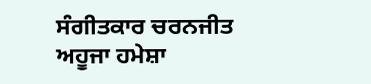ਸੰਗੀਤਕਾਰ ਚਰਨਜੀਤ ਅਹੂਜਾ ਹਮੇਸ਼ਾ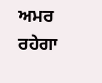ਅਮਰ ਰਹੇਗਾ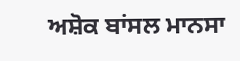ਅਸ਼ੋਕ ਬਾਂਸਲ ਮਾਨਸਾ